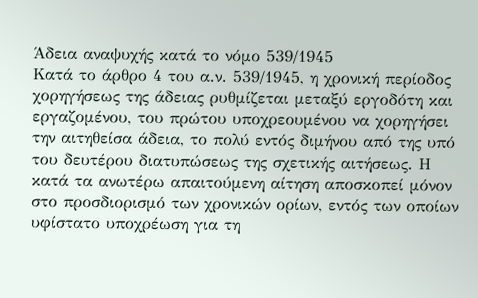Άδεια αναψυχής κατά το νόμο 539/1945
Κατά το άρθρο 4 του α.ν. 539/1945, η χρονική περίοδος χορηγήσεως της άδειας ρυθμίζεται μεταξύ εργοδότη και εργαζομένου, του πρώτου υποχρεουμένου να χορηγήσει την αιτηθείσα άδεια, το πολύ εντός διμήνου από της υπό του δευτέρου διατυπώσεως της σχετικής αιτήσεως. Η κατά τα ανωτέρω απαιτούμενη αίτηση αποσκοπεί μόνον στο προσδιορισμό των χρονικών ορίων, εντός των οποίων υφίστατο υποχρέωση για τη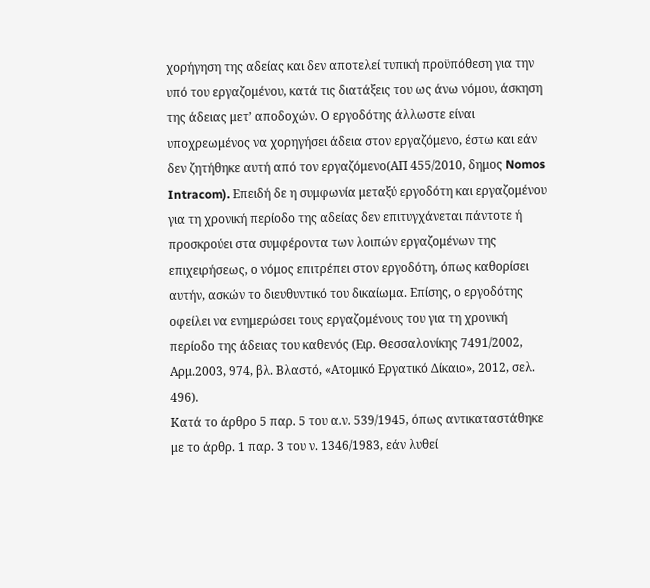χορήγηση της αδείας και δεν αποτελεί τυπική προϋπόθεση για την υπό του εργαζομένου, κατά τις διατάξεις του ως άνω νόμου, άσκηση της άδειας μετ’ αποδοχών. Ο εργοδότης άλλωστε είναι υποχρεωμένος να χορηγήσει άδεια στον εργαζόμενο, έστω και εάν δεν ζητήθηκε αυτή από τον εργαζόμενο(ΑΠ 455/2010, δημος Nomos Intracom). Επειδή δε η συμφωνία μεταξύ εργοδότη και εργαζομένου για τη χρονική περίοδο της αδείας δεν επιτυγχάνεται πάντοτε ή προσκρούει στα συμφέροντα των λοιπών εργαζομένων της επιχειρήσεως, ο νόμος επιτρέπει στον εργοδότη, όπως καθορίσει αυτήν, ασκών το διευθυντικό του δικαίωμα. Επίσης, ο εργοδότης οφείλει να ενημερώσει τους εργαζομένους του για τη χρονική περίοδο της άδειας του καθενός (Ειρ. Θεσσαλονίκης 7491/2002, Αρμ.2003, 974, βλ. Βλαστό, «Ατομικό Εργατικό Δίκαιο», 2012, σελ. 496).
Κατά το άρθρο 5 παρ. 5 του α.ν. 539/1945, όπως αντικαταστάθηκε με το άρθρ. 1 παρ. 3 του ν. 1346/1983, εάν λυθεί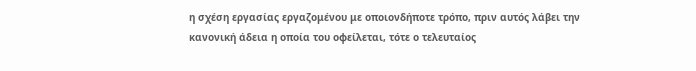η σχέση εργασίας εργαζομένου με οποιονδήποτε τρόπο, πριν αυτός λάβει την κανονική άδεια η οποία του οφείλεται, τότε ο τελευταίος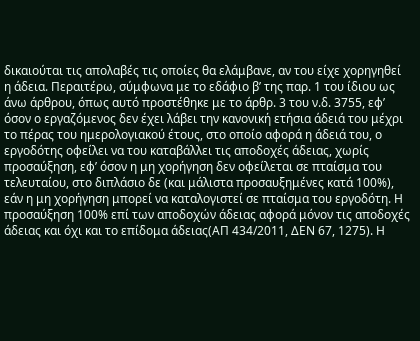δικαιούται τις απολαβές τις οποίες θα ελάμβανε, αν του είχε χορηγηθεί η άδεια. Περαιτέρω, σύμφωνα με το εδάφιο β’ της παρ. 1 του ίδιου ως άνω άρθρου, όπως αυτό προστέθηκε με το άρθρ. 3 του ν.δ. 3755, εφ’ όσον ο εργαζόμενος δεν έχει λάβει την κανονική ετήσια άδειά του μέχρι το πέρας του ημερολογιακού έτους, στο οποίο αφορά η άδειά του, ο εργοδότης οφείλει να του καταβάλλει τις αποδοχές άδειας, χωρίς προσαύξηση, εφ’ όσον η μη χορήγηση δεν οφείλεται σε πταίσμα του τελευταίου, στο διπλάσιο δε (και μάλιστα προσαυξημένες κατά 100%), εάν η μη χορήγηση μπορεί να καταλογιστεί σε πταίσμα του εργοδότη. Η προσαύξηση 100% επί των αποδοχών άδειας αφορά μόνον τις αποδοχές άδειας και όχι και το επίδομα άδειας(ΑΠ 434/2011, ΔΕΝ 67, 1275). Η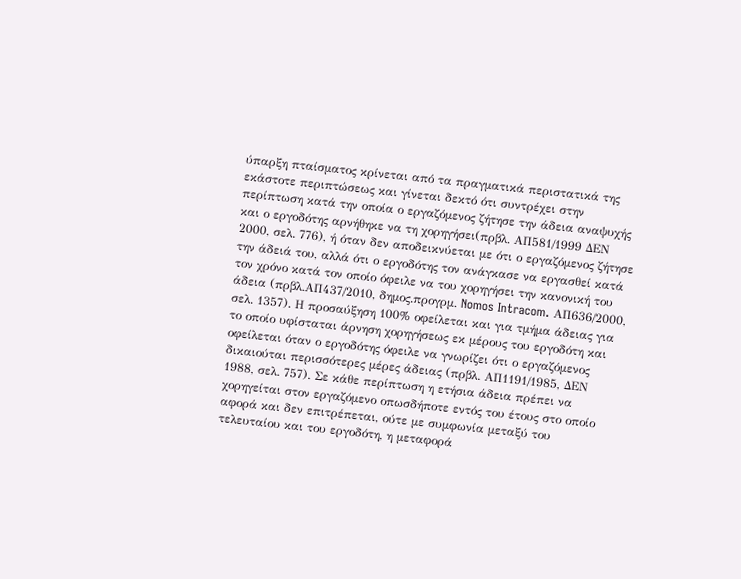ύπαρξη πταίσματος κρίνεται από τα πραγματικά περιστατικά της εκάστοτε περιπτώσεως και γίνεται δεκτό ότι συντρέχει στην περίπτωση κατά την οποία ο εργαζόμενος ζήτησε την άδεια αναψυχής και ο εργοδότης αρνήθηκε να τη χορηγήσει(πρβλ. ΑΠ581/1999 ΔΕΝ 2000, σελ. 776), ή όταν δεν αποδεικνύεται με ότι ο εργαζόμενος ζήτησε την άδειά του, αλλά ότι ο εργοδότης τον ανάγκασε να εργασθεί κατά τον χρόνο κατά τον οποίο όφειλε να του χορηγήσει την κανονική του άδεια (πρβλ.ΑΠ437/2010, δημος.προγρμ. Nomos Intracom. ΑΠ636/2000, σελ. 1357). Η προσαύξηση 100% οφείλεται και για τμήμα άδειας για το οποίο υφίσταται άρνηση χορηγήσεως εκ μέρους του εργοδότη και οφείλεται όταν ο εργοδότης όφειλε να γνωρίζει ότι ο εργαζόμενος δικαιούται περισσότερες μέρες άδειας (πρβλ. ΑΠ1191/1985, ΔΕΝ 1988, σελ. 757). Σε κάθε περίπτωση η ετήσια άδεια πρέπει να χορηγείται στον εργαζόμενο οπωσδήποτε εντός του έτους στο οποίο αφορά και δεν επιτρέπεται, ούτε με συμφωνία μεταξύ του τελευταίου και του εργοδότη, η μεταφορά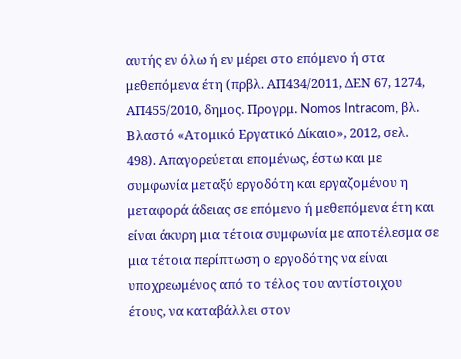αυτής εν όλω ή εν μέρει στο επόμενο ή στα μεθεπόμενα έτη (πρβλ. ΑΠ434/2011, ΔΕΝ 67, 1274, ΑΠ455/2010, δημος. Προγρμ. Nomos Intracom, βλ. Βλαστό «Ατομικό Εργατικό Δίκαιο», 2012, σελ. 498). Απαγορεύεται επομένως, έστω και με συμφωνία μεταξύ εργοδότη και εργαζομένου η μεταφορά άδειας σε επόμενο ή μεθεπόμενα έτη και είναι άκυρη μια τέτοια συμφωνία με αποτέλεσμα σε μια τέτοια περίπτωση ο εργοδότης να είναι υποχρεωμένος από το τέλος του αντίστοιχου έτους, να καταβάλλει στον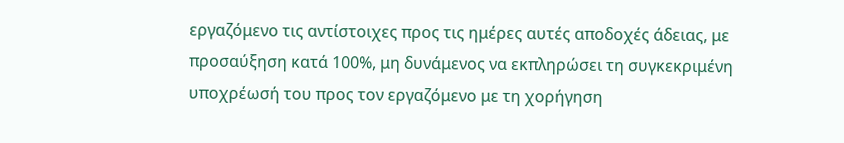εργαζόμενο τις αντίστοιχες προς τις ημέρες αυτές αποδοχές άδειας, με προσαύξηση κατά 100%, μη δυνάμενος να εκπληρώσει τη συγκεκριμένη υποχρέωσή του προς τον εργαζόμενο με τη χορήγηση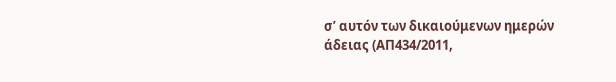σ’ αυτόν των δικαιούμενων ημερών άδειας (ΑΠ434/2011,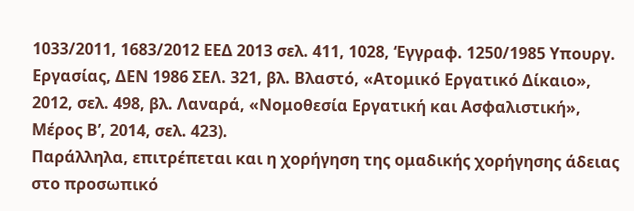1033/2011, 1683/2012 ΕΕΔ 2013 σελ. 411, 1028, ‘Εγγραφ. 1250/1985 Υπουργ. Εργασίας, ΔΕΝ 1986 ΣΕΛ. 321, βλ. Βλαστό, «Ατομικό Εργατικό Δίκαιο», 2012, σελ. 498, βλ. Λαναρά, «Νομοθεσία Εργατική και Ασφαλιστική», Μέρος Β’, 2014, σελ. 423).
Παράλληλα, επιτρέπεται και η χορήγηση της ομαδικής χορήγησης άδειας στο προσωπικό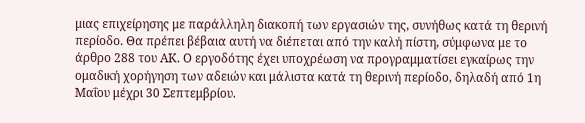μιας επιχείρησης με παράλληλη διακοπή των εργασιών της, συνήθως κατά τη θερινή περίοδο. Θα πρέπει βέβαια αυτή να διέπεται από την καλή πίστη, σύμφωνα με το άρθρο 288 του ΑΚ. Ο εργοδότης έχει υποχρέωση να προγραμματίσει εγκαίρως την ομαδική χορήγηση των αδειών και μάλιστα κατά τη θερινή περίοδο, δηλαδή από 1η Μαΐου μέχρι 30 Σεπτεμβρίου.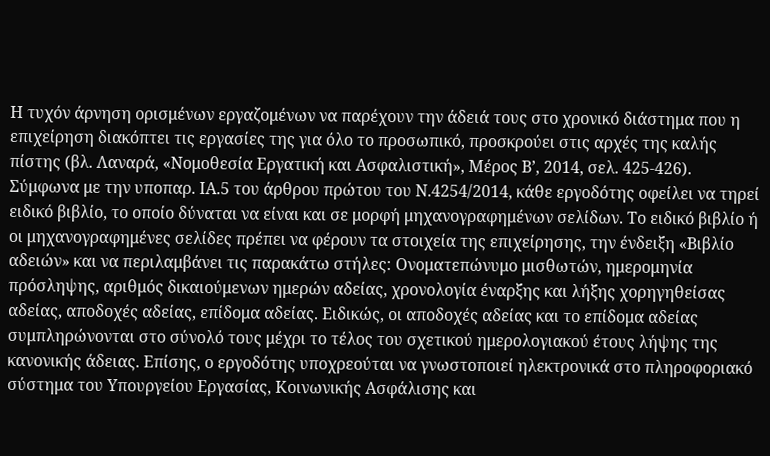Η τυχόν άρνηση ορισμένων εργαζομένων να παρέχουν την άδειά τους στο χρονικό διάστημα που η επιχείρηση διακόπτει τις εργασίες της για όλο το προσωπικό, προσκρούει στις αρχές της καλής πίστης (βλ. Λαναρά, «Νομοθεσία Εργατική και Ασφαλιστική», Μέρος Β’, 2014, σελ. 425-426).
Σύμφωνα με την υποπαρ. ΙΑ.5 του άρθρου πρώτου του Ν.4254/2014, κάθε εργοδότης οφείλει να τηρεί ειδικό βιβλίο, το οποίο δύναται να είναι και σε μορφή μηχανογραφημένων σελίδων. Το ειδικό βιβλίο ή οι μηχανογραφημένες σελίδες πρέπει να φέρουν τα στοιχεία της επιχείρησης, την ένδειξη «Βιβλίο αδειών» και να περιλαμβάνει τις παρακάτω στήλες: Ονοματεπώνυμο μισθωτών, ημερομηνία πρόσληψης, αριθμός δικαιούμενων ημερών αδείας, χρονολογία έναρξης και λήξης χορηγηθείσας αδείας, αποδοχές αδείας, επίδομα αδείας. Ειδικώς, οι αποδοχές αδείας και το επίδομα αδείας συμπληρώνονται στο σύνολό τους μέχρι το τέλος του σχετικού ημερολογιακού έτους λήψης της κανονικής άδειας. Επίσης, ο εργοδότης υποχρεούται να γνωστοποιεί ηλεκτρονικά στο πληροφοριακό σύστημα του Υπουργείου Εργασίας, Κοινωνικής Ασφάλισης και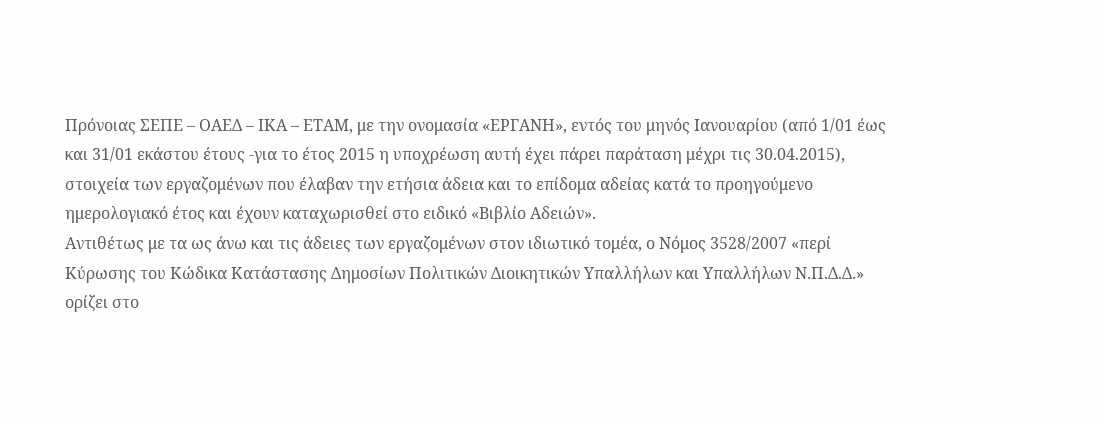Πρόνοιας ΣΕΠΕ – ΟΑΕΔ – ΙΚΑ – ΕΤΑΜ, με την ονομασία «ΕΡΓΑΝΗ», εντός του μηνός Ιανουαρίου (από 1/01 έως και 31/01 εκάστου έτους -για το έτος 2015 η υποχρέωση αυτή έχει πάρει παράταση μέχρι τις 30.04.2015), στοιχεία των εργαζομένων που έλαβαν την ετήσια άδεια και το επίδομα αδείας κατά το προηγούμενο ημερολογιακό έτος και έχουν καταχωρισθεί στο ειδικό «Βιβλίο Αδειών».
Αντιθέτως με τα ως άνω και τις άδειες των εργαζομένων στον ιδιωτικό τομέα, ο Νόμος 3528/2007 «περί Κύρωσης του Κώδικα Κατάστασης Δημοσίων Πολιτικών Διοικητικών Υπαλλήλων και Υπαλλήλων Ν.Π.Δ.Δ.» ορίζει στο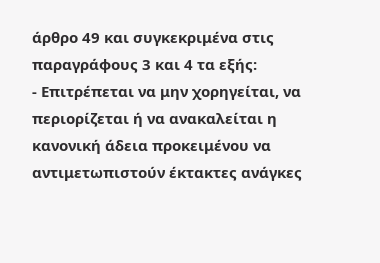άρθρο 49 και συγκεκριμένα στις παραγράφους 3 και 4 τα εξής:
- Επιτρέπεται να μην χορηγείται, να περιορίζεται ή να ανακαλείται η κανονική άδεια προκειμένου να αντιμετωπιστούν έκτακτες ανάγκες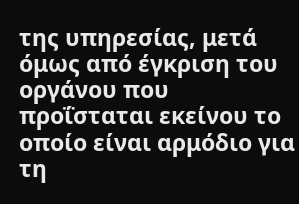της υπηρεσίας, μετά όμως από έγκριση του οργάνου που προΐσταται εκείνου το οποίο είναι αρμόδιο για τη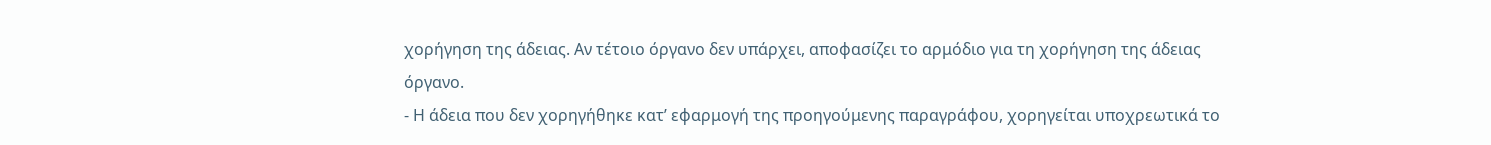χορήγηση της άδειας. Αν τέτοιο όργανο δεν υπάρχει, αποφασίζει το αρμόδιο για τη χορήγηση της άδειας όργανο.
- Η άδεια που δεν χορηγήθηκε κατ’ εφαρμογή της προηγούμενης παραγράφου, χορηγείται υποχρεωτικά το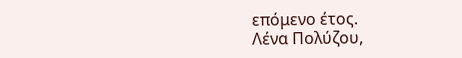επόμενο έτος.
Λένα Πολύζου,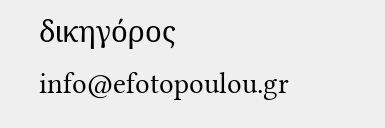δικηγόρος
info@efotopoulou.gr